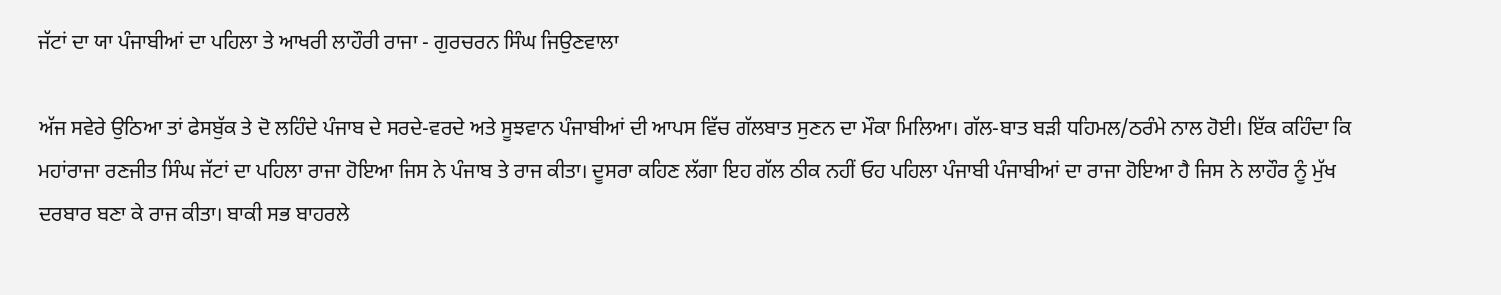ਜੱਟਾਂ ਦਾ ਯਾ ਪੰਜਾਬੀਆਂ ਦਾ ਪਹਿਲਾ ਤੇ ਆਖਰੀ ਲਾਹੌਰੀ ਰਾਜਾ - ਗੁਰਚਰਨ ਸਿੰਘ ਜਿਉਣਵਾਲਾ

ਅੱਜ ਸਵੇਰੇ ਉਠਿਆ ਤਾਂ ਫੇਸਬੁੱਕ ਤੇ ਦੋ ਲਹਿੰਦੇ ਪੰਜਾਬ ਦੇ ਸਰਦੇ-ਵਰਦੇ ਅਤੇ ਸੂਝਵਾਨ ਪੰਜਾਬੀਆਂ ਦੀ ਆਪਸ ਵਿੱਚ ਗੱਲਬਾਤ ਸੁਣਨ ਦਾ ਮੌਕਾ ਮਿਲਿਆ। ਗੱਲ-ਬਾਤ ਬੜੀ ਧਹਿਮਲ/ਠਰੰਮੇ ਨਾਲ ਹੋਈ। ਇੱਕ ਕਹਿੰਦਾ ਕਿ ਮਹਾਂਰਾਜਾ ਰਣਜੀਤ ਸਿੰਘ ਜੱਟਾਂ ਦਾ ਪਹਿਲਾ ਰਾਜਾ ਹੋਇਆ ਜਿਸ ਨੇ ਪੰਜਾਬ ਤੇ ਰਾਜ ਕੀਤਾ। ਦੂਸਰਾ ਕਹਿਣ ਲੱਗਾ ਇਹ ਗੱਲ ਠੀਕ ਨਹੀਂ ਓਹ ਪਹਿਲਾ ਪੰਜਾਬੀ ਪੰਜਾਬੀਆਂ ਦਾ ਰਾਜਾ ਹੋਇਆ ਹੈ ਜਿਸ ਨੇ ਲਾਹੌਰ ਨੂੰ ਮੁੱਖ ਦਰਬਾਰ ਬਣਾ ਕੇ ਰਾਜ ਕੀਤਾ। ਬਾਕੀ ਸਭ ਬਾਹਰਲੇ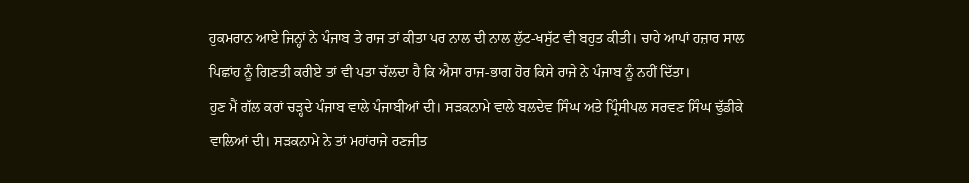ਹੁਕਮਰਾਨ ਆਏ ਜਿਨ੍ਹਾਂ ਨੇ ਪੰਜਾਬ ਤੇ ਰਾਜ ਤਾਂ ਕੀਤਾ ਪਰ ਨਾਲ ਦੀ ਨਾਲ ਲੁੱਟ-ਖਸੁੱਟ ਵੀ ਬਹੁਤ ਕੀਤੀ। ਚਾਹੇ ਆਪਾਂ ਹਜ਼ਾਰ ਸਾਲ ਪਿਛਾਂਹ ਨੂੰ ਗਿਣਤੀ ਕਰੀਏ ਤਾਂ ਵੀ ਪਤਾ ਚੱਲਦਾ ਹੈ ਕਿ ਐਸਾ ਰਾਜ-ਭਾਗ ਹੋਰ ਕਿਸੇ ਰਾਜੇ ਨੇ ਪੰਜਾਬ ਨੂੰ ਨਹੀਂ ਦਿੱਤਾ।
ਹੁਣ ਮੈਂ ਗੱਲ ਕਰਾਂ ਚੜ੍ਹਦੇ ਪੰਜਾਬ ਵਾਲੇ ਪੰਜਾਬੀਆਂ ਦੀ। ਸੜਕਨਾਮੇ ਵਾਲੇ ਬਲਦੇਵ ਸਿੰਘ ਅਤੇ ਪ੍ਰਿੰਸੀਪਲ ਸਰਵਣ ਸਿੰਘ ਢੁੱਡੀਕੇ ਵਾਲਿਆਂ ਦੀ। ਸੜਕਨਾਮੇ ਨੇ ਤਾਂ ਮਹਾਂਰਾਜੇ ਰਣਜੀਤ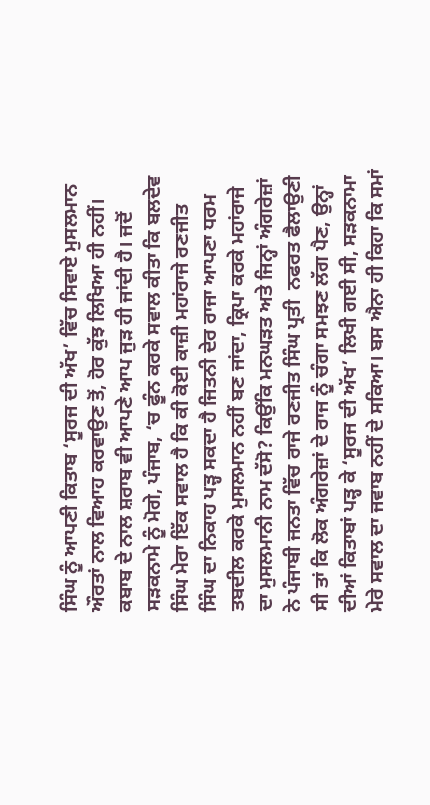ਸਿੰਘ ਨੂੰ ਆਪਣੀ ਕਿਤਾਬ ‘ਸੂਰਜ ਦੀ ਅੱਖ’ ਵਿੱਚ ਸਿਵਾਏ ਮੁਸਲਮਾਨ ਔਰਤਾਂ ਨਾਲ ਵਿਆਹ ਕਰਵਾਉਣ ਤੋਂ, ਹੋਰ ਕੁੱਝ ਲਿਖਿਆ ਹੀ ਨਹੀਂ। ਕਬਾਬ ਦੇ ਨਾਲ ਸ਼ਰਾਬ ਵੀ ਆਪਣੇ ਆਪ ਜੁੜ ਹੀ ਜਾਂਦੀ ਹੈ। ਜਦੋਂ ਸੜਕਨਾਮੇ ਨੂੰ ਮੋਗੇ, ਪੰਜਾਬ, ‘ਚ ਫੂੰਨ ਕਰਕੇ ਸਵਾਲ ਕੀਤਾ ਕਿ ਬਲਦੇਵ ਸਿੰਘ ਮੇਰਾ ਇੱਕ ਸਵਾਲ ਹੈ ਕਿ ਕੀ ਕੋਈ ਕਾਜ਼ੀ ਮਹਾਂਰਾਜੇ ਰਣਜੀਤ ਸਿੰਘ ਦਾ ਨਿਕਾਹ ਪੜ੍ਹ ਸਕਦਾ ਹੈ ਜਿਤਨੀ ਦੇਰ ਰਾਜਾ ਆਪਣਾ ਧਰਮ ਤਬਦੀਲ ਕਰਕੇ ਮੁਸਲਮਾਨ ਨਹੀਂ ਬਣ ਜਾਂਦਾ, ਕ੍ਰਿਪਾ ਕਰਕੇ ਮਹਾਂਰਾਜੇ ਦਾ ਮੁਸਲਮਾਨੀ ਨਾਮ ਦੱਸੋ? ਕਿਉਂਕਿ ਮਨਘੜਤ ਅਤੇ ਜਿਨ੍ਹਾਂ ਅੰਗਰੇਜ਼ਾਂ ਨੇ ਪੰਜਾਬੀ ਜਨਤਾ ਵਿੱਚ ਰਾਜੇ ਰਣਜੀਤ ਸਿੰਘ ਪ੍ਰਤੀ  ਨਫਰਤ ਫੈਲਾਉਣੀ ਸੀ ਤਾਂ ਕਿ ਲੋਕ ਅੰਗਰੇਜ਼ਾਂ ਦੇ ਰਾਜ ਨੂੰ ਚੰਗਾ ਸਮਝਣ ਲੱਗ ਪੈਣ, ਉਨ੍ਹਾਂ ਦੀਆਂ ਕਿਤਾਬਾਂ ਪੜ੍ਹ ਕੇ ‘ਸੂਰਜ ਦੀ ਅੱਖ’ ਲਿਖੀ ਗਈ ਸੀ, ਸੜਕਨਾਮਾ ਮੇਰੇ ਸਵਾਲ ਦਾ ਜਵਾਬ ਨਹੀਂ ਦੇ ਸਕਿਆ। ਬਸ ਐਨਾ ਹੀ ਕਿਹਾ ਕਿ ਸਮਾਂ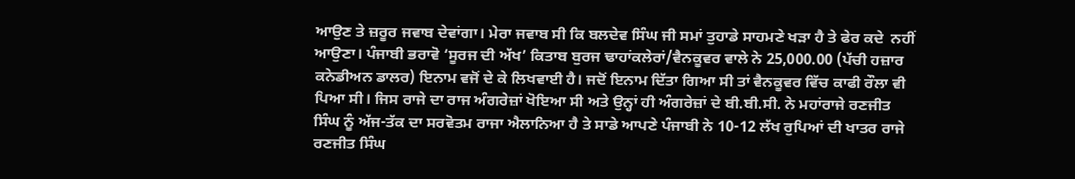ਆਉਣ ਤੇ ਜ਼ਰੂਰ ਜਵਾਬ ਦੇਵਾਂਗਾ। ਮੇਰਾ ਜਵਾਬ ਸੀ ਕਿ ਬਲਦੇਵ ਸਿੰਘ ਜੀ ਸਮਾਂ ਤੁਹਾਡੇ ਸਾਹਮਣੇ ਖੜਾ ਹੈ ਤੇ ਫੇਰ ਕਦੇ  ਨਹੀਂ ਆਉਣਾ। ਪੰਜਾਬੀ ਭਰਾਵੋ ‘ਸੂਰਜ ਦੀ ਅੱਖ’ ਕਿਤਾਬ ਬੁਰਜ ਢਾਹਾਂਕਲੇਰਾਂ/ਵੈਨਕੂਵਰ ਵਾਲੇ ਨੇ 25,000.00 (ਪੱਚੀ ਹਜ਼ਾਰ ਕਨੇਡੀਅਨ ਡਾਲਰ) ਇਨਾਮ ਵਜੋਂ ਦੇ ਕੇ ਲਿਖਵਾਈ ਹੈ। ਜਦੋਂ ਇਨਾਮ ਦਿੱਤਾ ਗਿਆ ਸੀ ਤਾਂ ਵੈਨਕੂਵਰ ਵਿੱਚ ਕਾਫੀ ਰੌਲਾ ਵੀ  ਪਿਆ ਸੀ। ਜਿਸ ਰਾਜੇ ਦਾ ਰਾਜ ਅੰਗਰੇਜ਼ਾਂ ਖੋਇਆ ਸੀ ਅਤੇ ਉਨ੍ਹਾਂ ਹੀ ਅੰਗਰੇਜ਼ਾਂ ਦੇ ਬੀ.ਬੀ.ਸੀ. ਨੇ ਮਹਾਂਰਾਜੇ ਰਣਜੀਤ ਸਿੰਘ ਨੂੰ ਅੱਜ-ਤੱਕ ਦਾ ਸਰਵੋਤਮ ਰਾਜਾ ਐਲਾਨਿਆ ਹੈ ਤੇ ਸਾਡੇ ਆਪਣੇ ਪੰਜਾਬੀ ਨੇ 10-12 ਲੱਖ ਰੁਪਿਆਂ ਦੀ ਖਾਤਰ ਰਾਜੇ ਰਣਜੀਤ ਸਿੰਘ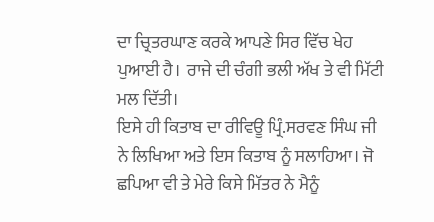ਦਾ ਚ੍ਰਿਤਰਘਾਣ ਕਰਕੇ ਆਪਣੇ ਸਿਰ ਵਿੱਚ ਖੇਹ ਪੁਆਈ ਹੈ।  ਰਾਜੇ ਦੀ ਚੰਗੀ ਭਲੀ ਅੱਖ ਤੇ ਵੀ ਮਿੱਟੀ ਮਲ ਦਿੱਤੀ।
ਇਸੇ ਹੀ ਕਿਤਾਬ ਦਾ ਰੀਵਿਊ ਪ੍ਰਿੰ.ਸਰਵਣ ਸਿੰਘ ਜੀ ਨੇ ਲਿਖਿਆ ਅਤੇ ਇਸ ਕਿਤਾਬ ਨੂੰ ਸਲਾਹਿਆ। ਜੋ ਛਪਿਆ ਵੀ ਤੇ ਮੇਰੇ ਕਿਸੇ ਮਿੱਤਰ ਨੇ ਮੈਨੂੰ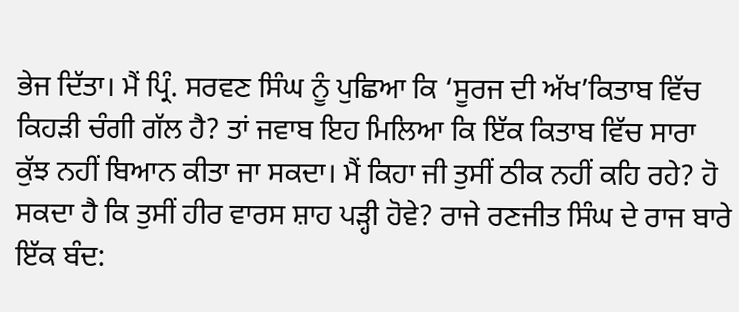ਭੇਜ ਦਿੱਤਾ। ਮੈਂ ਪ੍ਰਿੰ. ਸਰਵਣ ਸਿੰਘ ਨੂੰ ਪੁਛਿਆ ਕਿ ‘ਸੂਰਜ ਦੀ ਅੱਖ’ਕਿਤਾਬ ਵਿੱਚ ਕਿਹੜੀ ਚੰਗੀ ਗੱਲ ਹੈ? ਤਾਂ ਜਵਾਬ ਇਹ ਮਿਲਿਆ ਕਿ ਇੱਕ ਕਿਤਾਬ ਵਿੱਚ ਸਾਰਾ ਕੁੱਝ ਨਹੀਂ ਬਿਆਨ ਕੀਤਾ ਜਾ ਸਕਦਾ। ਮੈਂ ਕਿਹਾ ਜੀ ਤੁਸੀਂ ਠੀਕ ਨਹੀਂ ਕਹਿ ਰਹੇ? ਹੋ ਸਕਦਾ ਹੈ ਕਿ ਤੁਸੀਂ ਹੀਰ ਵਾਰਸ ਸ਼ਾਹ ਪੜ੍ਹੀ ਹੋਵੇ? ਰਾਜੇ ਰਣਜੀਤ ਸਿੰਘ ਦੇ ਰਾਜ ਬਾਰੇ ਇੱਕ ਬੰਦ: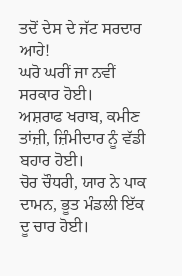ਤਦੋਂ ਦੇਸ ਦੇ ਜੱਟ ਸਰਦਾਰ ਆਹੇ!
ਘਰੋ ਘਰੀਂ ਜਾ ਨਵੀਂ ਸਰਕਾਰ ਹੋਈ।
ਅਸ਼ਰਾਫ ਖਰਾਬ, ਕਮੀਣ  ਤਾਂਜ਼ੀ, ਜ਼ਿੰਮੀਦਾਰ ਨੂੰ ਵੱਡੀ ਬਹਾਰ ਹੋਈ।
ਚੋਰ ਚੌਧਰੀ, ਯਾਰ ਨੇ ਪਾਕ ਦਾਮਨ, ਭੂਤ ਮੰਡਲੀ ਇੱਕ ਦੂ ਚਾਰ ਹੋਈ।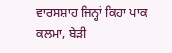ਵਾਰਸਸ਼ਾਹ ਜਿਨ੍ਹਾਂ ਕਿਹਾ ਪਾਕ ਕਲਮਾ, ਬੇੜੀ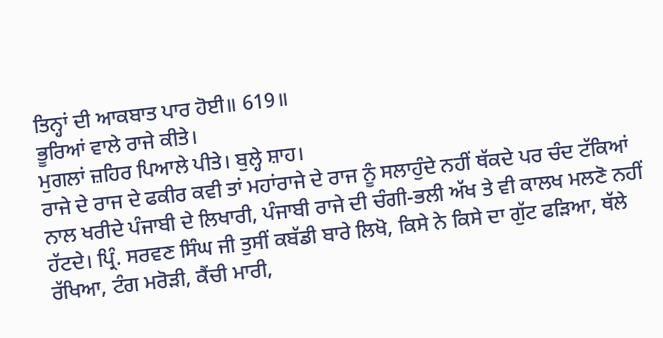ਤਿਨ੍ਹਾਂ ਦੀ ਆਕਬਾਤ ਪਾਰ ਹੋਈ॥ 619॥
ਭੂਰਿਆਂ ਵਾਲੇ ਰਾਜੇ ਕੀਤੇ।
ਮੁਗਲਾਂ ਜ਼ਹਿਰ ਪਿਆਲੇ ਪੀਤੇ। ਬੁਲ੍ਹੇ ਸ਼ਾਹ।
ਰਾਜੇ ਦੇ ਰਾਜ ਦੇ ਫਕੀਰ ਕਵੀ ਤਾਂ ਮਹਾਂਰਾਜੇ ਦੇ ਰਾਜ ਨੂੰ ਸਲਾਹੁੰਦੇ ਨਹੀਂ ਥੱਕਦੇ ਪਰ ਚੰਦ ਟੱਕਿਆਂ ਨਾਲ ਖਰੀਦੇ ਪੰਜਾਬੀ ਦੇ ਲਿਖਾਰੀ, ਪੰਜਾਬੀ ਰਾਜੇ ਦੀ ਚੰਗੀ-ਭਲੀ ਅੱਖ ਤੇ ਵੀ ਕਾਲਖ ਮਲਣੋ ਨਹੀਂ ਹੱਟਦੇ। ਪ੍ਰਿੰ. ਸਰਵਣ ਸਿੰਘ ਜੀ ਤੁਸੀਂ ਕਬੱਡੀ ਬਾਰੇ ਲਿਖੋ, ਕਿਸੇ ਨੇ ਕਿਸੇ ਦਾ ਗੁੱਟ ਫੜਿਆ, ਥੱਲੇ ਰੱਖਿਆ, ਟੰਗ ਮਰੋੜੀ, ਕੈਂਚੀ ਮਾਰੀ,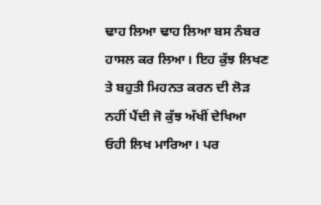ਢਾਹ ਲਿਆ ਢਾਹ ਲਿਆ ਬਸ ਨੰਬਰ ਹਾਸਲ ਕਰ ਲਿਆ। ਇਹ ਕੁੱਝ ਲਿਖਣ ਤੇ ਬਹੁਤੀ ਮਿਹਨਤ ਕਰਨ ਦੀ ਲੋੜ ਨਹੀਂ ਪੈਂਦੀ ਜੋ ਕੁੱਝ ਅੱਖੀਂ ਦੇਖਿਆ ਓਹੀ ਲਿਖ ਮਾਰਿਆ। ਪਰ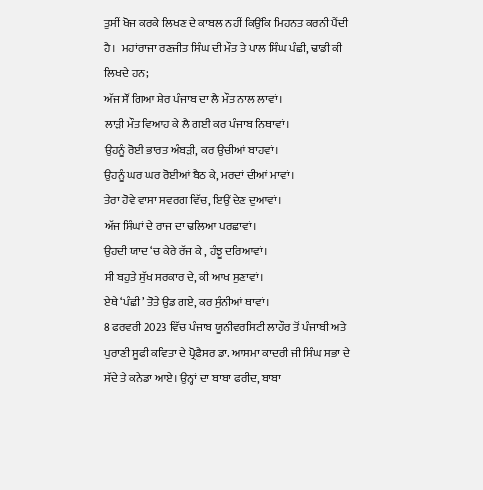ਤੁਸੀਂ ਖੋਜ ਕਰਕੇ ਲਿਖਣ ਦੇ ਕਾਬਲ ਨਹੀਂ ਕਿਉਂਕਿ ਮਿਹਨਤ ਕਰਨੀ ਪੈਂਦੀ ਹੈ।  ਮਹਾਂਰਾਜਾ ਰਣਜੀਤ ਸਿੰਘ ਦੀ ਮੌਤ ਤੇ ਪਾਲ ਸਿੰਘ ਪੰਛੀ, ਢਾਡੀ ਕੀ ਲਿਖਦੇ ਹਨ;
ਅੱਜ ਸੌਂ ਗਿਆ ਸ਼ੇਰ ਪੰਜਾਬ ਦਾ ਲੈ ਮੌਤ ਨਾਲ ਲਾਵਾਂ।
ਲਾੜੀ ਮੌਤ ਵਿਆਹ ਕੇ ਲੈ ਗਈ ਕਰ ਪੰਜਾਬ ਨਿਥਾਵਾਂ।
ਉਹਨੂੰ ਰੋਈ ਭਾਰਤ ਅੰਬੜੀ, ਕਰ ਉਚੀਆਂ ਬਾਹਵਾਂ।
ਉਹਨੂੰ ਘਰ ਘਰ ਰੋਈਆਂ ਬੈਠ ਕੇ, ਮਰਦਾਂ ਦੀਆਂ ਮਾਵਾਂ।
ਤੇਰਾ ਹੋਵੇ ਵਾਸਾ ਸਵਰਗ ਵਿੱਚ, ਇਉਂ ਦੇਣ ਦੁਆਵਾਂ।
ਅੱਜ ਸਿੰਘਾਂ ਦੇ ਰਾਜ ਦਾ ਢਲਿਆ ਪਰਛਾਵਾਂ।
ਉਹਦੀ ਯਾਦ ‘ਚ ਕੇਰੇ ਰੱਜ ਕੇ , ਹੰਝੂ ਦਰਿਆਵਾਂ।
ਸੀ ਬਹੁਤੇ ਸੁੱਖ ਸਰਕਾਰ ਦੇ, ਕੀ ਆਖ ਸੁਣਾਵਾਂ।
ਏਥੇ ‘ਪੰਛੀ’ ਤੋਤੇ ਉਡ ਗਏ, ਕਰ ਸੁੰਨੀਆਂ ਥਾਵਾਂ।
8 ਫਰਵਰੀ 2023 ਵਿੱਚ ਪੰਜਾਬ ਯੂਨੀਵਰਸਿਟੀ ਲਾਹੌਰ ਤੋਂ ਪੰਜਾਬੀ ਅਤੇ ਪੁਰਾਣੀ ਸੂਫੀ ਕਵਿਤਾ ਦੇ ਪ੍ਰੋਫੈਸਰ ਡਾ. ਆਸਮਾ ਕਾਦਰੀ ਜੀ ਸਿੰਘ ਸਭਾ ਦੇ ਸੱਦੇ ਤੇ ਕਨੇਡਾ ਆਏ। ਉਨ੍ਹਾਂ ਦਾ ਬਾਬਾ ਫਰੀਦ, ਬਾਬਾ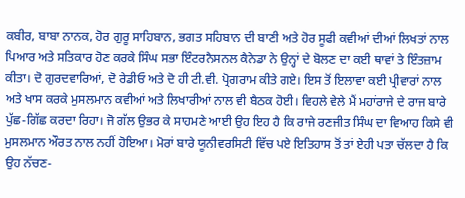ਕਬੀਰ, ਬਾਬਾ ਨਾਨਕ, ਹੋਰ ਗੁਰੂ ਸਾਹਿਬਾਨ, ਭਗਤ ਸਹਿਬਾਨ ਦੀ ਬਾਣੀ ਅਤੇ ਹੋਰ ਸੂਫੀ ਕਵੀਆਂ ਦੀਆਂ ਲਿਖਤਾਂ ਨਾਲ ਪਿਆਰ ਅਤੇ ਸਤਿਕਾਰ ਹੋਣ ਕਰਕੇ ਸਿੰਘ ਸਭਾ ਇੰਟਰਨੈਸਨਲ ਕੈਨੇਡਾ ਨੇ ਉਨ੍ਹਾਂ ਦੇ ਬੋਲਣ ਦਾ ਕਈ ਥਾਵਾਂ ਤੇ ਇੰਤਜ਼ਾਮ ਕੀਤਾ। ਦੋ ਗੁਰਦਵਾਰਿਆਂ, ਦੋ ਰੇਡੀਓ ਅਤੇ ਦੋ ਹੀ ਟੀ.ਵੀ. ਪ੍ਰੋਗਰਾਮ ਕੀਤੇ ਗਏ। ਇਸ ਤੋਂ ਇਲਾਵਾ ਕਈ ਪ੍ਰੀਵਾਰਾਂ ਨਾਲ ਅਤੇ ਖਾਸ ਕਰਕੇ ਮੁਸਲਮਾਨ ਕਵੀਆਂ ਅਤੇ ਲਿਖਾਰੀਆਂ ਨਾਲ ਵੀ ਬੈਠਕ ਹੋਈ। ਵਿਹਲੇ ਵੇਲੇ ਮੈਂ ਮਹਾਂਰਾਜੇ ਦੇ ਰਾਜ ਬਾਰੇ ਪੁੱਛ-ਗਿੱਛ ਕਰਦਾ ਰਿਹਾ। ਜੋ ਗੱਲ ਉਭਰ ਕੇ ਸਾਹਮਣੇ ਆਈ ਉਹ ਇਹ ਹੈ ਕਿ ਰਾਜੇ ਰਣਜੀਤ ਸਿੰਘ ਦਾ ਵਿਆਹ ਕਿਸੇ ਵੀ ਮੁਸਲਮਾਨ ਔਰਤ ਨਾਲ ਨਹੀਂ ਹੋਇਆ। ਮੋਰਾਂ ਬਾਰੇ ਯੂਨੀਵਰਸਿਟੀ ਵਿੱਚ ਪਏ ਇਤਿਹਾਸ ਤੋਂ ਤਾਂ ਏਹੀ ਪਤਾ ਚੱਲਦਾ ਹੈ ਕਿ ਉਹ ਨੱਚਣ-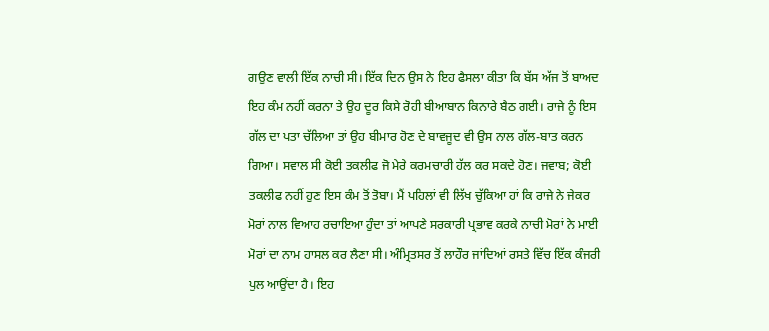ਗਉਣ ਵਾਲੀ ਇੱਕ ਨਾਚੀ ਸੀ। ਇੱਕ ਦਿਨ ਉਸ ਨੇ ਇਹ ਫੈਸਲਾ ਕੀਤਾ ਕਿ ਬੱਸ ਅੱਜ ਤੋਂ ਬਾਅਦ ਇਹ ਕੰਮ ਨਹੀਂ ਕਰਨਾ ਤੇ ਉਹ ਦੂਰ ਕਿਸੇ ਰੋਹੀ ਬੀਆਬਾਨ ਕਿਨਾਰੇ ਬੈਠ ਗਈ। ਰਾਜੇ ਨੂੰ ਇਸ ਗੱਲ ਦਾ ਪਤਾ ਚੱਲਿਆ ਤਾਂ ਉਹ ਬੀਮਾਰ ਹੋਣ ਦੇ ਬਾਵਜੂਦ ਵੀ ਉਸ ਨਾਲ ਗੱਲ-ਬਾਤ ਕਰਨ ਗਿਆ। ਸਵਾਲ ਸੀ ਕੋਈ ਤਕਲੀਫ ਜੋ ਮੇਰੇ ਕਰਮਚਾਰੀ ਹੱਲ ਕਰ ਸਕਦੇ ਹੋਣ। ਜਵਾਬ; ਕੋਈ ਤਕਲੀਫ ਨਹੀਂ ਹੁਣ ਇਸ ਕੰਮ ਤੋਂ ਤੋਬਾ। ਮੈਂ ਪਹਿਲਾਂ ਵੀ ਲਿੱਖ ਚੁੱਕਿਆ ਹਾਂ ਕਿ ਰਾਜੇ ਨੇ ਜੇਕਰ ਮੋਰਾਂ ਨਾਲ ਵਿਆਹ ਰਚਾਇਆ ਹੁੰਦਾ ਤਾਂ ਆਪਣੇ ਸਰਕਾਰੀ ਪ੍ਰਭਾਵ ਕਰਕੇ ਨਾਚੀ ਮੋਰਾਂ ਨੇ ਮਾਈ ਮੋਰਾਂ ਦਾ ਨਾਮ ਹਾਸਲ ਕਰ ਲੈਣਾ ਸੀ। ਅੰਮ੍ਰਿਤਸਰ ਤੋਂ ਲਾਹੌਰ ਜਾਂਦਿਆਂ ਰਸਤੇ ਵਿੱਚ ਇੱਕ ਕੰਜਰੀ ਪੁਲ ਆਉਂਦਾ ਹੈ। ਇਹ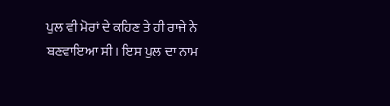ਪੁਲ ਵੀ ਮੋਰਾਂ ਦੇ ਕਹਿਣ ਤੇ ਹੀ ਰਾਜੇ ਨੇ ਬਣਵਾਇਆ ਸੀ। ਇਸ ਪੁਲ ਦਾ ਨਾਮ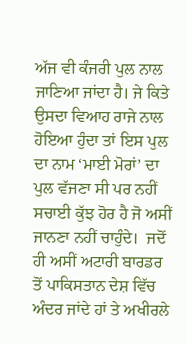ਅੱਜ ਵੀ ਕੰਜਰੀ ਪੁਲ ਨਾਲ ਜਾਣਿਆ ਜਾਂਦਾ ਹੈ। ਜੇ ਕਿਤੇ ਉਸਦਾ ਵਿਆਹ ਰਾਜੇ ਨਾਲ ਹੋਇਆ ਹੁੰਦਾ ਤਾਂ ਇਸ ਪੁਲ ਦਾ ਨਾਮ ‘ਮਾਈ ਮੋਰਾਂ’ ਦਾ ਪੁਲ ਵੱਜਣਾ ਸੀ ਪਰ ਨਹੀਂ ਸਚਾਈ ਕੁੱਝ ਹੋਰ ਹੈ ਜੋ ਅਸੀਂ ਜਾਨਣਾ ਨਹੀਂ ਚਾਹੁੰਦੇ।  ਜਦੋਂ ਹੀ ਅਸੀਂ ਅਟਾਰੀ ਬਾਰਡਰ ਤੋਂ ਪਾਕਿਸਤਾਨ ਦੇਸ਼ ਵਿੱਚ ਅੰਦਰ ਜਾਂਦੇ ਹਾਂ ਤੇ ਅਖੀਰਲੇ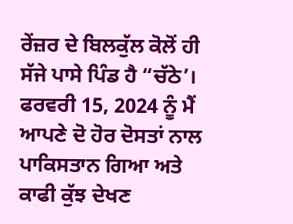ਰੇਂਜ਼ਰ ਦੇ ਬਿਲਕੁੱਲ ਕੋਲੋਂ ਹੀ ਸੱਜੇ ਪਾਸੇ ਪਿੰਡ ਹੈ “ਚੱਠੇ’।
ਫਰਵਰੀ 15, 2024 ਨੂੰ ਮੈਂ ਆਪਣੇ ਦੋ ਹੋਰ ਦੋਸਤਾਂ ਨਾਲ ਪਾਕਿਸਤਾਨ ਗਿਆ ਅਤੇ ਕਾਫੀ ਕੁੱਝ ਦੇਖਣ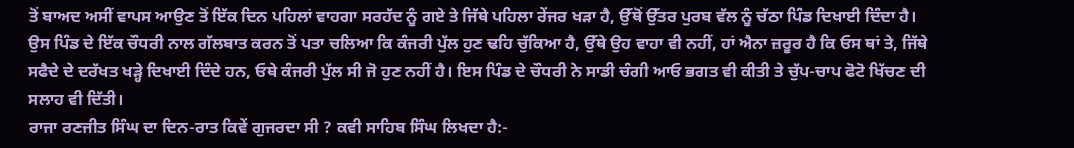ਤੋਂ ਬਾਅਦ ਅਸੀਂ ਵਾਪਸ ਆਉਣ ਤੋਂ ਇੱਕ ਦਿਨ ਪਹਿਲਾਂ ਵਾਹਗਾ ਸਰਹੱਦ ਨੂੰ ਗਏ ਤੇ ਜਿੱਥੇ ਪਹਿਲਾ ਰੇਂਜਰ ਖੜਾ ਹੈ, ਉੱਥੋਂ ਉੱਤਰ ਪੁਰਬ ਵੱਲ ਨੂੰ ਚੱਠਾ ਪਿੰਡ ਦਿਖਾਈ ਦਿੰਦਾ ਹੈ। ਉਸ ਪਿੰਡ ਦੇ ਇੱਕ ਚੌਧਰੀ ਨਾਲ ਗੱਲਬਾਤ ਕਰਨ ਤੋਂ ਪਤਾ ਚਲਿਆ ਕਿ ਕੰਜਰੀ ਪੁੱਲ ਹੁਣ ਢਹਿ ਚੁੱਕਿਆ ਹੈ, ਉੱਥੇ ਉਹ ਵਾਹਾ ਵੀ ਨਹੀਂ, ਹਾਂ ਐਨਾ ਜ਼ਰੂਰ ਹੈ ਕਿ ਓਸ ਥਾਂ ਤੇ, ਜਿੱਥੇ ਸਫੈਦੇ ਦੇ ਦਰੱਖਤ ਖੜ੍ਹੇ ਦਿਖਾਈ ਦਿੰਦੇ ਹਨ, ਓਥੇ ਕੰਜਰੀ ਪੁੱਲ ਸੀ ਜੋ ਹੁਣ ਨਹੀਂ ਹੈ। ਇਸ ਪਿੰਡ ਦੇ ਚੌਧਰੀ ਨੇ ਸਾਡੀ ਚੰਗੀ ਆਓ ਭਗਤ ਵੀ ਕੀਤੀ ਤੇ ਚੁੱਪ-ਚਾਪ ਫੋਟੋ ਖਿੱਚਣ ਦੀ ਸਲਾਹ ਵੀ ਦਿੱਤੀ।
ਰਾਜਾ ਰਣਜੀਤ ਸਿੰਘ ਦਾ ਦਿਨ-ਰਾਤ ਕਿਵੇਂ ਗੁਜਰਦਾ ਸੀ ? ਕਵੀ ਸਾਹਿਬ ਸਿੰਘ ਲਿਖਦਾ ਹੈ:-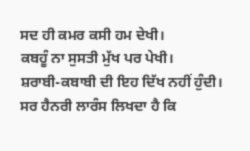ਸਦ ਹੀ ਕਮਰ ਕਸੀ ਹਮ ਦੇਖੀ।
ਕਬਹੂੰ ਨਾ ਸੁਸਤੀ ਮੁੱਖ ਪਰ ਪੇਖੀ।
ਸ਼ਰਾਬੀ-ਕਬਾਬੀ ਦੀ ਇਹ ਦਿੱਖ ਨਹੀਂ ਹੁੰਦੀ।
ਸਰ ਹੈਨਰੀ ਲਾਰੰਸ ਲਿਖਦਾ ਹੈ ਕਿ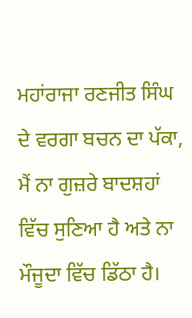ਮਹਾਂਰਾਜਾ ਰਣਜੀਤ ਸਿੰਘ ਦੇ ਵਰਗਾ ਬਚਨ ਦਾ ਪੱਕਾ, ਮੈਂ ਨਾ ਗੁਜ਼ਰੇ ਬਾਦਸ਼ਹਾਂ ਵਿੱਚ ਸੁਣਿਆ ਹੈ ਅਤੇ ਨਾ ਮੌਜੂਦਾ ਵਿੱਚ ਡਿੱਠਾ ਹੈ।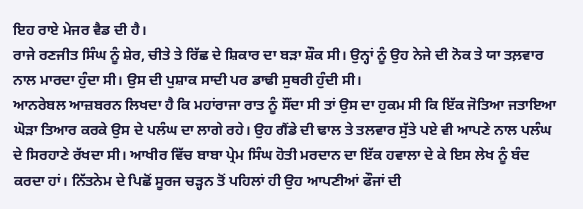ਇਹ ਰਾਏ ਮੇਜਰ ਵੈਡ ਦੀ ਹੈ।
ਰਾਜੇ ਰਣਜੀਤ ਸਿੰਘ ਨੂੰ ਸ਼ੇਰ, ਚੀਤੇ ਤੇ ਰਿੱਛ ਦੇ ਸ਼ਿਕਾਰ ਦਾ ਬੜਾ ਸ਼ੌਕ ਸੀ। ਉਨ੍ਹਾਂ ਨੂੰ ਉਹ ਨੇਜੇ ਦੀ ਨੋਕ ਤੇ ਯਾ ਤਲ਼ਵਾਰ ਨਾਲ ਮਾਰਦਾ ਹੁੰਦਾ ਸੀ। ਉਸ ਦੀ ਪੁਸ਼ਾਕ ਸਾਦੀ ਪਰ ਡਾਢੀ ਸੁਥਰੀ ਹੁੰਦੀ ਸੀ।
ਆਨਰੇਬਲ ਆਜ਼ਬਰਨ ਲਿਖਦਾ ਹੈ ਕਿ ਮਹਾਂਰਾਜਾ ਰਾਤ ਨੂੰ ਸੌਂਦਾ ਸੀ ਤਾਂ ਉਸ ਦਾ ਹੁਕਮ ਸੀ ਕਿ ਇੱਕ ਜੋਤਿਆ ਜਤਾਇਆ ਘੋੜਾ ਤਿਆਰ ਕਰਕੇ ਉਸ ਦੇ ਪਲੰਘ ਦਾ ਲਾਗੇ ਰਹੇ। ਉਹ ਗੈਂਡੇ ਦੀ ਢਾਲ ਤੇ ਤਲਵਾਰ ਸੁੱਤੇ ਪਏ ਵੀ ਆਪਣੇ ਨਾਲ ਪਲੰਘ ਦੇ ਸਿਰਹਾਣੇ ਰੱਖਦਾ ਸੀ। ਆਖੀਰ ਵਿੱਚ ਬਾਬਾ ਪ੍ਰੇਮ ਸਿੰਘ ਹੋਤੀ ਮਰਦਾਨ ਦਾ ਇੱਕ ਹਵਾਲਾ ਦੇ ਕੇ ਇਸ ਲੇਖ ਨੂੰ ਬੰਦ ਕਰਦਾ ਹਾਂ। ਨਿੱਤਨੇਮ ਦੇ ਪਿਛੋਂ ਸੂਰਜ ਚੜ੍ਹਨ ਤੋਂ ਪਹਿਲਾਂ ਹੀ ਉਹ ਆਪਣੀਆਂ ਫੌਜਾਂ ਦੀ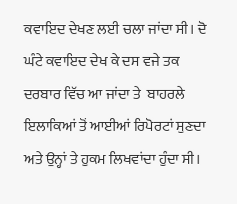ਕਵਾਇਦ ਦੇਖਣ ਲਈ ਚਲਾ ਜਾਂਦਾ ਸੀ। ਦੋ ਘੰਟੇ ਕਵਾਇਦ ਦੇਖ ਕੇ ਦਸ ਵਜੇ ਤਕ ਦਰਬਾਰ ਵਿੱਚ ਆ ਜਾਂਦਾ ਤੇ  ਬਾਹਰਲੇ ਇਲਾਕਿਆਂ ਤੋਂ ਆਈਆਂ ਰਿਪੋਰਟਾਂ ਸੁਣਦਾ ਅਤੇ ਉਨ੍ਹਾਂ ਤੇ ਹੁਕਮ ਲਿਖਵਾਂਦਾ ਹੁੰਦਾ ਸੀ।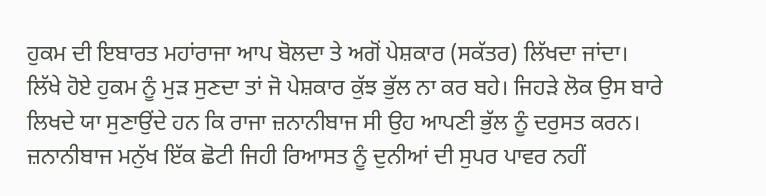ਹੁਕਮ ਦੀ ਇਬਾਰਤ ਮਹਾਂਰਾਜਾ ਆਪ ਬੋਲਦਾ ਤੇ ਅਗੋਂ ਪੇਸ਼ਕਾਰ (ਸਕੱਤਰ) ਲਿੱਖਦਾ ਜਾਂਦਾ। ਲਿੱਖੇ ਹੋਏ ਹੁਕਮ ਨੂੰ ਮੁੜ ਸੁਣਦਾ ਤਾਂ ਜੋ ਪੇਸ਼ਕਾਰ ਕੁੱਝ ਭੁੱਲ ਨਾ ਕਰ ਬਹੇ। ਜਿਹੜੇ ਲੋਕ ਉਸ ਬਾਰੇ ਲਿਖਦੇ ਯਾ ਸੁਣਾਉਂਦੇ ਹਨ ਕਿ ਰਾਜਾ ਜ਼ਨਾਨੀਬਾਜ ਸੀ ਉਹ ਆਪਣੀ ਭੁੱਲ ਨੂੰ ਦਰੁਸਤ ਕਰਨ। ਜ਼ਨਾਨੀਬਾਜ ਮਨੁੱਖ ਇੱਕ ਛੋਟੀ ਜਿਹੀ ਰਿਆਸਤ ਨੂੰ ਦੁਨੀਆਂ ਦੀ ਸੁਪਰ ਪਾਵਰ ਨਹੀਂ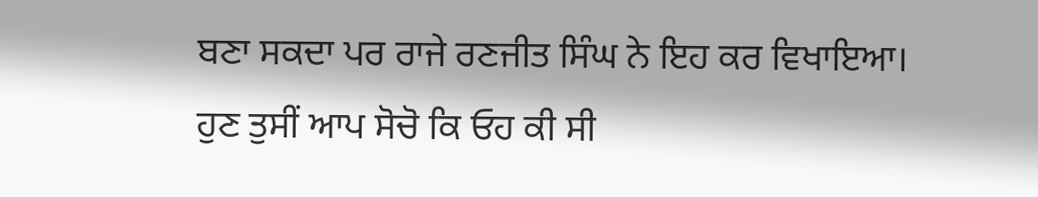ਬਣਾ ਸਕਦਾ ਪਰ ਰਾਜੇ ਰਣਜੀਤ ਸਿੰਘ ਨੇ ਇਹ ਕਰ ਵਿਖਾਇਆ। ਹੁਣ ਤੁਸੀਂ ਆਪ ਸੋਚੋ ਕਿ ਓਹ ਕੀ ਸੀ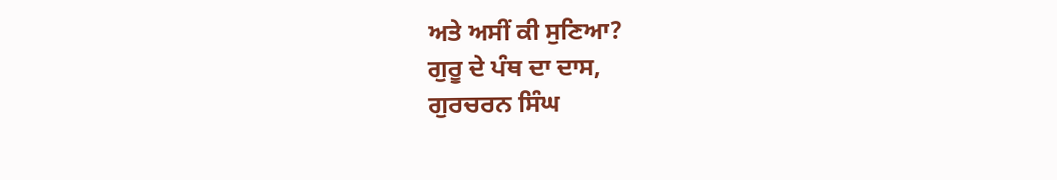ਅਤੇ ਅਸੀਂ ਕੀ ਸੁਣਿਆ?
ਗੁਰੂ ਦੇ ਪੰਥ ਦਾ ਦਾਸ,
ਗੁਰਚਰਨ ਸਿੰਘ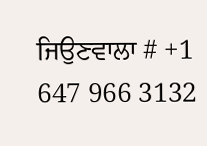ਜਿਉਣਵਾਲਾ # +1 647 966 3132